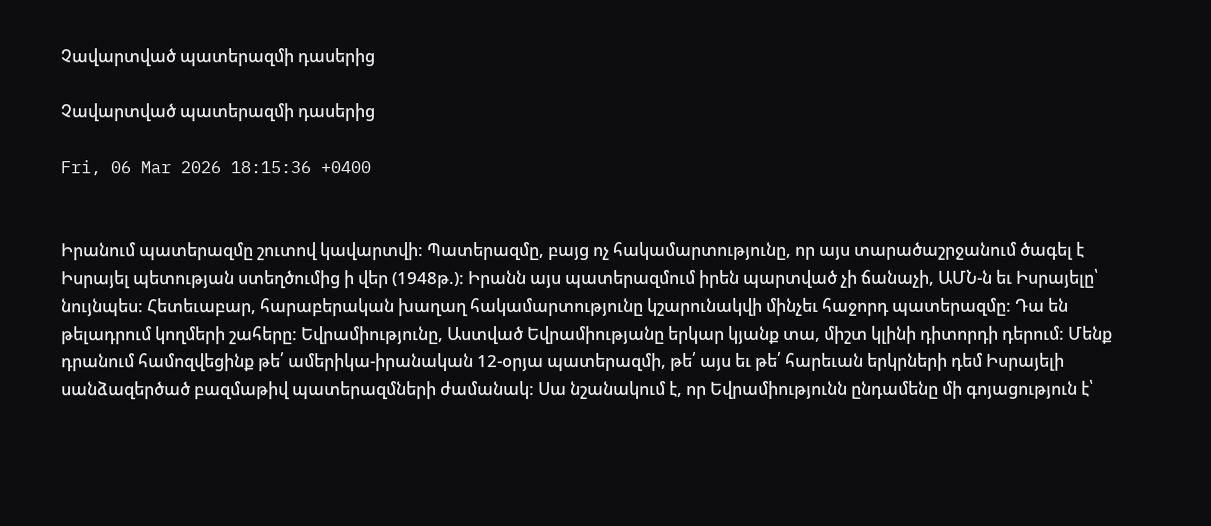Չավարտված պատերազմի դասերից

Չավարտված պատերազմի դասերից

Fri, 06 Mar 2026 18:15:36 +0400


Իրանում պատերազմը շուտով կավարտվի: Պատերազմը, բայց ոչ հակամարտությունը, որ այս տարածաշրջանում ծագել է Իսրայել պետության ստեղծումից ի վեր (1948թ.): Իրանն այս պատերազմում իրեն պարտված չի ճանաչի, ԱՄՆ-ն եւ Իսրայելը՝ նույնպես: Հետեւաբար, հարաբերական խաղաղ հակամարտությունը կշարունակվի մինչեւ հաջորդ պատերազմը: Դա են թելադրում կողմերի շահերը: Եվրամիությունը, Աստված Եվրամիությանը երկար կյանք տա, միշտ կլինի դիտորդի դերում: Մենք դրանում համոզվեցինք թե՛ ամերիկա-իրանական 12-օրյա պատերազմի, թե՛ այս եւ թե՛ հարեւան երկրների դեմ Իսրայելի սանձազերծած բազմաթիվ պատերազմների ժամանակ: Սա նշանակում է, որ Եվրամիությունն ընդամենը մի գոյացություն է՝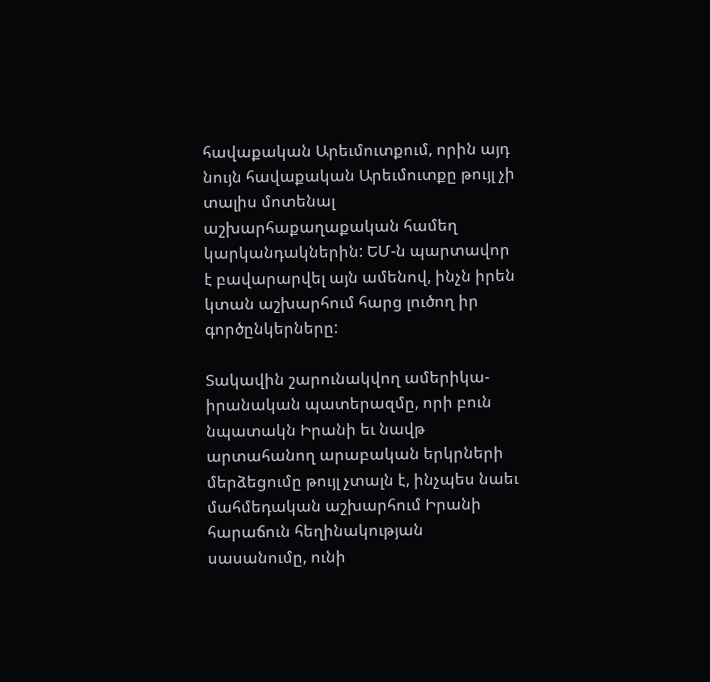հավաքական Արեւմուտքում, որին այդ նույն հավաքական Արեւմուտքը թույլ չի տալիս մոտենալ աշխարհաքաղաքական համեղ կարկանդակներին: ԵՄ-ն պարտավոր է բավարարվել այն ամենով, ինչն իրեն կտան աշխարհում հարց լուծող իր գործընկերները:

Տակավին շարունակվող ամերիկա-իրանական պատերազմը, որի բուն նպատակն Իրանի եւ նավթ արտահանող արաբական երկրների մերձեցումը թույլ չտալն է, ինչպես նաեւ մահմեդական աշխարհում Իրանի հարաճուն հեղինակության սասանումը, ունի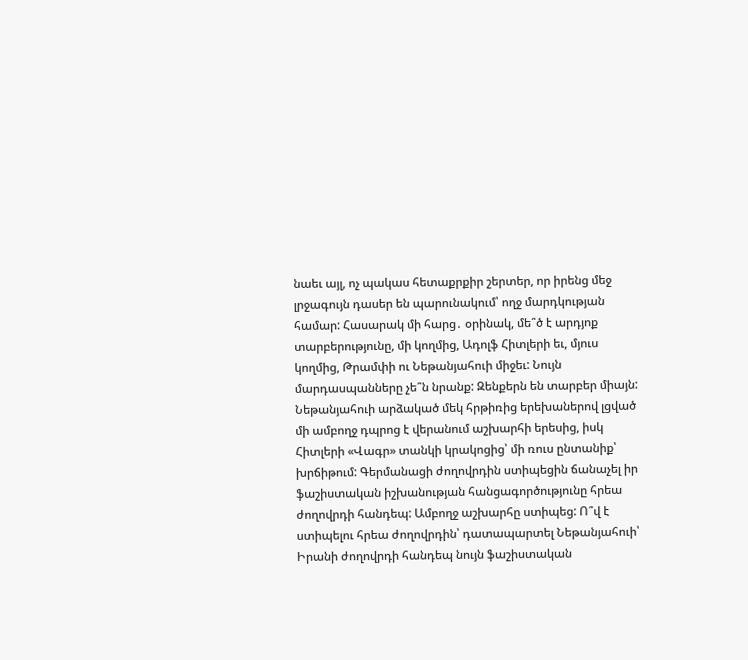նաեւ այլ, ոչ պակաս հետաքրքիր շերտեր, որ իրենց մեջ լրջագույն դասեր են պարունակում՝ ողջ մարդկության համար: Հասարակ մի հարց․ օրինակ, մե՞ծ է արդյոք տարբերությունը, մի կողմից, Ադոլֆ Հիտլերի եւ, մյուս կողմից, Թրամփի ու Նեթանյահուի միջեւ: Նույն մարդասպանները չե՞ն նրանք: Զենքերն են տարբեր միայն: Նեթանյահուի արձակած մեկ հրթիռից երեխաներով լցված մի ամբողջ դպրոց է վերանում աշխարհի երեսից, իսկ Հիտլերի «Վագր» տանկի կրակոցից՝ մի ռուս ընտանիք՝ խրճիթում: Գերմանացի ժողովրդին ստիպեցին ճանաչել իր ֆաշիստական իշխանության հանցագործությունը հրեա ժողովրդի հանդեպ: Ամբողջ աշխարհը ստիպեց: Ո՞վ է ստիպելու հրեա ժողովրդին՝ դատապարտել Նեթանյահուի՝ Իրանի ժողովրդի հանդեպ նույն ֆաշիստական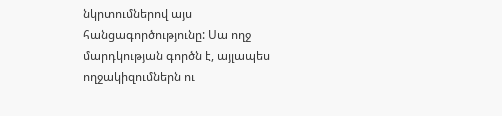նկրտումներով այս հանցագործությունը: Սա ողջ մարդկության գործն է, այլապես ողջակիզումներն ու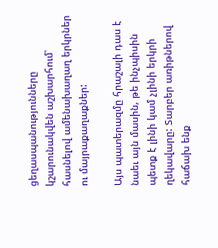ցեղասպանությունները կշարունակվեն աշխարհում՝ հասնելով ամենախաղաղ երկրներ ու մայրաքաղաքներ:

Այս պատերազմը հրաշալի դաս է նաեւ այն մասին, թե ինչպիսին պետք է լինի կամ չլինի երկրի ղեկավարը: Տարբեր առիթներով հաճախ ենք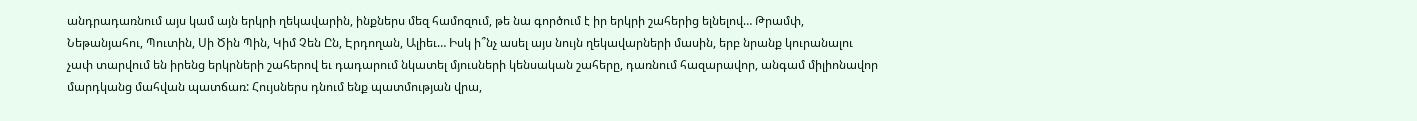անդրադառնում այս կամ այն երկրի ղեկավարին, ինքներս մեզ համոզում, թե նա գործում է իր երկրի շահերից ելնելով… Թրամփ, Նեթանյահու, Պուտին, Սի Ծին Պին, Կիմ Չեն Ըն, Էրդողան, Ալիեւ… Իսկ ի՞նչ ասել այս նույն ղեկավարների մասին, երբ նրանք կուրանալու չափ տարվում են իրենց երկրների շահերով եւ դադարում նկատել մյուսների կենսական շահերը, դառնում հազարավոր, անգամ միլիոնավոր մարդկանց մահվան պատճառ: Հույսներս դնում ենք պատմության վրա,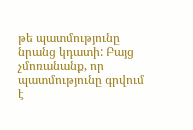թե պատմությունը նրանց կդատի: Բայց չմոռանանք, որ պատմությունը գրվում է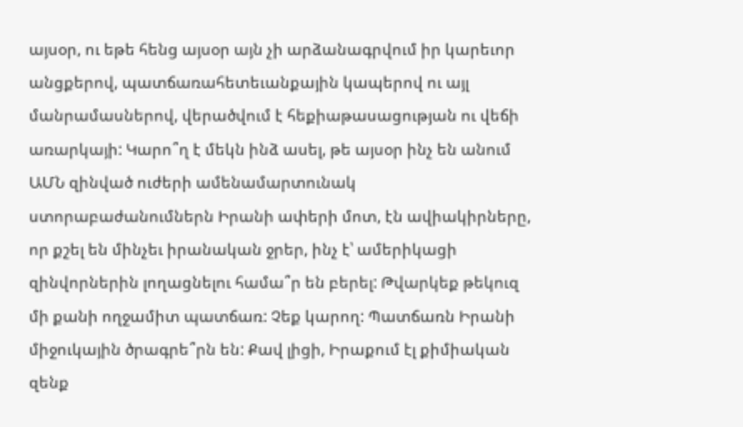այսօր, ու եթե հենց այսօր այն չի արձանագրվում իր կարեւոր անցքերով, պատճառահետեւանքային կապերով ու այլ մանրամասներով, վերածվում է հեքիաթասացության ու վեճի առարկայի: Կարո՞ղ է մեկն ինձ ասել, թե այսօր ինչ են անում ԱՄՆ զինված ուժերի ամենամարտունակ ստորաբաժանումներն Իրանի ափերի մոտ, էն ավիակիրները, որ քշել են մինչեւ իրանական ջրեր, ինչ է՝ ամերիկացի զինվորներին լողացնելու համա՞ր են բերել: Թվարկեք թեկուզ մի քանի ողջամիտ պատճառ: Չեք կարող: Պատճառն Իրանի միջուկային ծրագրե՞րն են: Քավ լիցի, Իրաքում էլ քիմիական զենք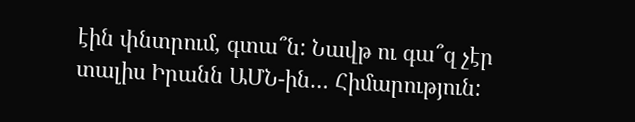էին փնտրում, գտա՞ն: Նավթ ու գա՞զ չէր տալիս Իրանն ԱՄՆ-ին… Հիմարություն: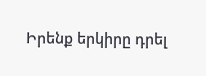Իրենք երկիրը դրել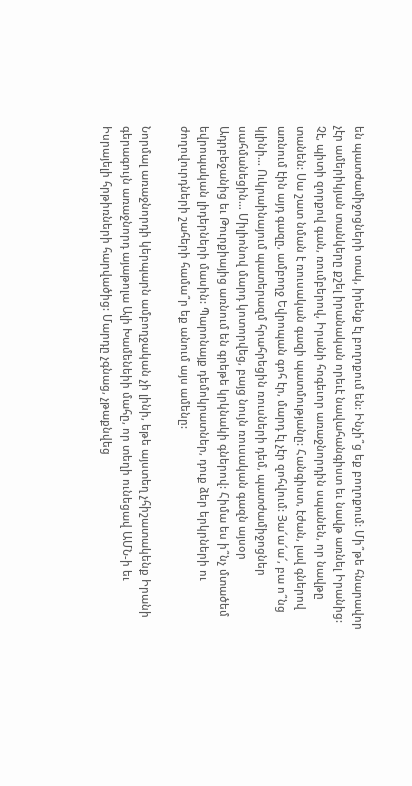են պատժամիջոցների տակ, իրենք էլ բողոքում են: Ինչի՞ց եք բողոքում: Մի՞թե հնարավոր չէր ամերիկյան տանկերը քշել իրանական որեւէ նավահանգիստ եւ նավթ առնել Իրանից: Չէ, պիտի զորքով գան, ռումբերով, Իրանի հոգեւոր առաջնորդին սպանեն, որ նավթը տանեն: Սա շատ նման է ռուսական գազի պատմությանը: Հանգիստ, էժան, լավ գներով առնում էին այդ գազը, ամբողջ Եվրոպան գոհ էր, մարդ էլ չէր զոհվում: Յա՜ա՜ա՜, բա ո՞նց կլինի… Ուկրաինայում պատերազմ հրահրեցին ռուսների դեմ, պատժամիջոցներ սահմանեցին… Միլիոնով մարդ կոտորվեց, բայց նույն ռուսական գազն այսօր Ադրբեջանից եւ Թուրքիայից առնում են գրեթե կրկնակի գներով: Հիմա ես ի՞նչ մտածեմ եվրոպական լիդերների մասին: Պարոնայք դեմոկրատներ, դուք ձեր երկրների ու ժողովուրդների շահերի համա՞ր եք անում այս ամենը:

Նորմալ առաջնորդի կերպարն ամբողջական չի լինի, եթե այստեղ չհիշատակենք Իրանի գերագույն առաջնորդ այաթոլա Ալի Խամենեիի մահը, որ տեղի ունեցավ ԱՄՆ-ի եւ Իսրայելի հրթիռների հարվածից: Մարդը չգնաց, չթաքնվեց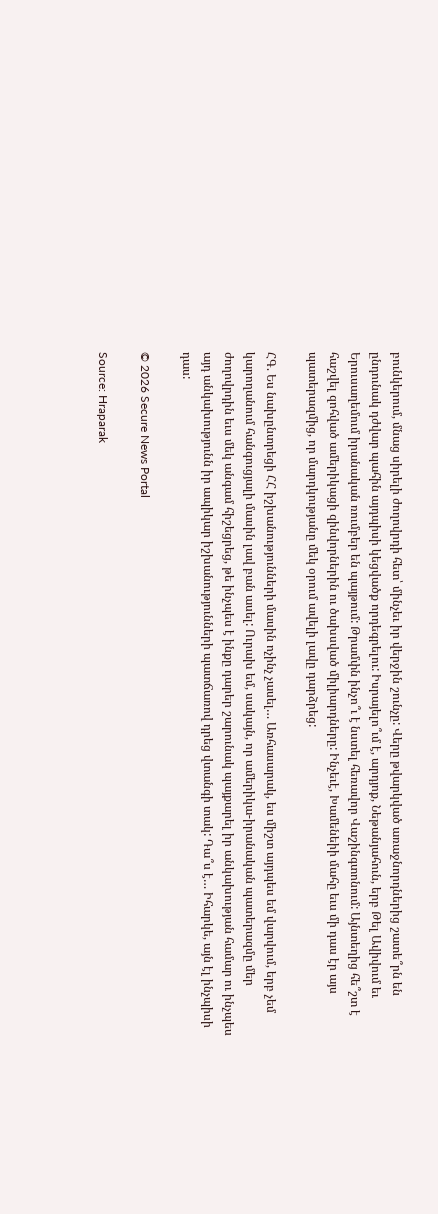բունկերում, մնաց սիրելի ժողովրդի հետ՝ մինչեւ իր վերջին շունչը: Վերը թվարկված առաջնորդներից շատե՞րն են ընդունակ դժվար պահին այդպիսի կեցվածք որդեգրելու: Իսրայելո՞ւմ է, արդյոք, Նեթանյահուն, երբ Թել Ավիվում եւ Երուսաղեմում իրանական ռումբեր են պայթում: Թրամփն ինչո՞ւ է նստել հեռավոր Վաշինգտոնում: Այնտեղից հե՞շտ է հաշվել զոհված ամերիկացի զինվորներին ու ծախսված միլիարդները: Ինչեւէ, Խամենեիի մահը եւս մի դաս էր այս պատերազմից, որ մարդկությանը մեկ օրում ավելի լավը դարձրեց:

ՀԳ. Ես նախընտրեցի ՀՀ իշխանությունների մասին ոչինչ չասել… Առհասարակ, ես միշտ այդպես եմ վարվում, երբ չեմ կարողանում հանգուցյալի մասին լավ բան ասել: Ուրախ եմ, սակայն, որ ամերիկա-իրանական պատերազմը մեր ժողովրդին եւս մեկ անգամ հիշեցրեց, թե ինչպես է ինքը դարեր շարունակ պայքարել իր անկախության համար ու ինչպես այդ անկախությունն իր ապիկար իշխանությունների պատճառով դրեց վտանգի տակ: Դա՞ս է… Իհարկե, այն էլ ինչպիսի դաս:

© 2026 Secure News Portal

Source: Hraparak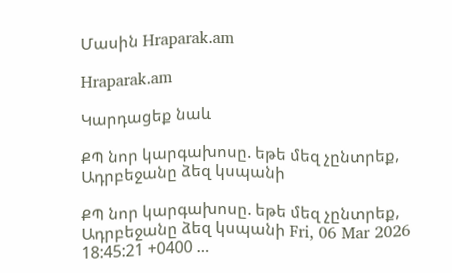Մասին Hraparak.am

Hraparak.am

Կարդացեք նաև

ՔՊ նոր կարգախոսը. եթե մեզ չընտրեք, Ադրբեջանը ձեզ կսպանի

ՔՊ նոր կարգախոսը. եթե մեզ չընտրեք, Ադրբեջանը ձեզ կսպանի Fri, 06 Mar 2026 18:45:21 +0400 …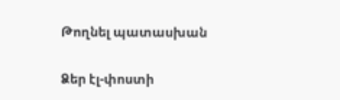Թողնել պատասխան

Ձեր էլ-փոստի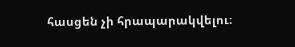հասցեն չի հրապարակվելու։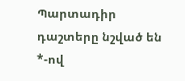Պարտադիր դաշտերը նշված են *-ով